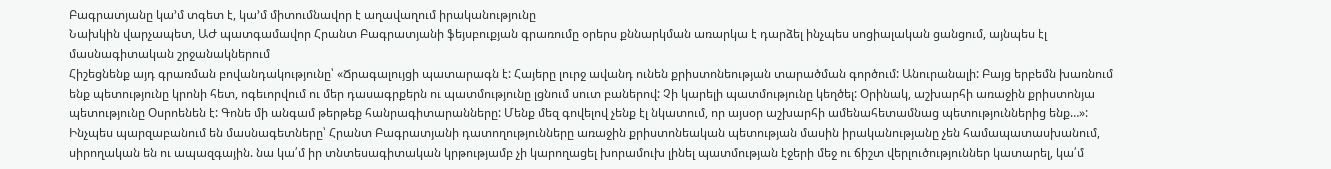Բագրատյանը կա’մ տգետ է, կա’մ միտումնավոր է աղավաղում իրականությունը
Նախկին վարչապետ, ԱԺ պատգամավոր Հրանտ Բագրատյանի ֆեյսբուքյան գրառումը օրերս քննարկման առարկա է դարձել ինչպես սոցիալական ցանցում, այնպես էլ մասնագիտական շրջանակներում
Հիշեցնենք այդ գրառման բովանդակությունը՝ «Ճրագալույցի պատարագն է: Հայերը լուրջ ավանդ ունեն քրիստոնեության տարածման գործում: Անուրանալի: Բայց երբեմն խառնում ենք պետությունը կրոնի հետ, ոգեւորվում ու մեր դասագրքերն ու պատմությունը լցնում սուտ բաներով: Չի կարելի պատմությունը կեղծել: Օրինակ, աշխարհի առաջին քրիստոնյա պետությունը Օսրոենեն է: Գոնե մի անգամ թերթեք հանրագիտարանները: Մենք մեզ գովելով չենք էլ նկատում, որ այսօր աշխարհի ամենահետամնաց պետություններից ենք…»:
Ինչպես պարզաբանում են մասնագետները՝ Հրանտ Բագրատյանի դատողությունները առաջին քրիստոնեական պետության մասին իրականությանը չեն համապատասխանում, սիրողական են ու ապազգային. նա կա՛մ իր տնտեսագիտական կրթությամբ չի կարողացել խորամուխ լինել պատմության էջերի մեջ ու ճիշտ վերլուծություններ կատարել, կա՛մ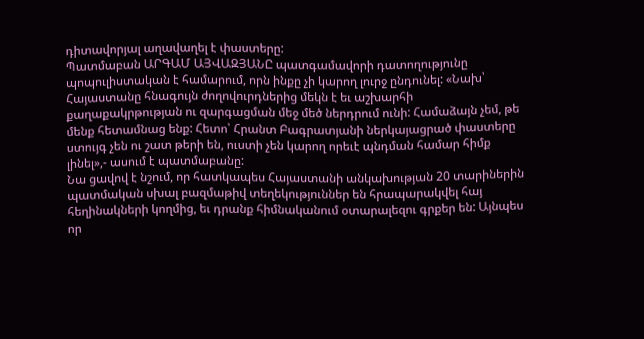դիտավորյալ աղավաղել է փաստերը:
Պատմաբան ԱՐԳԱՄ ԱՅՎԱԶՅԱՆԸ պատգամավորի դատողությունը պոպուլիստական է համարում, որն ինքը չի կարող լուրջ ընդունել: «Նախ՝ Հայաստանը հնագույն ժողովուրդներից մեկն է եւ աշխարհի քաղաքակրթության ու զարգացման մեջ մեծ ներդրում ունի: Համաձայն չեմ, թե մենք հետամնաց ենք: Հետո՝ Հրանտ Բագրատյանի ներկայացրած փաստերը ստույգ չեն ու շատ թերի են, ուստի չեն կարող որեւէ պնդման համար հիմք լինել»,- ասում է պատմաբանը:
Նա ցավով է նշում, որ հատկապես Հայաստանի անկախության 20 տարիներին պատմական սխալ բազմաթիվ տեղեկություններ են հրապարակվել հայ հեղինակների կողմից, եւ դրանք հիմնականում օտարալեզու գրքեր են: Այնպես որ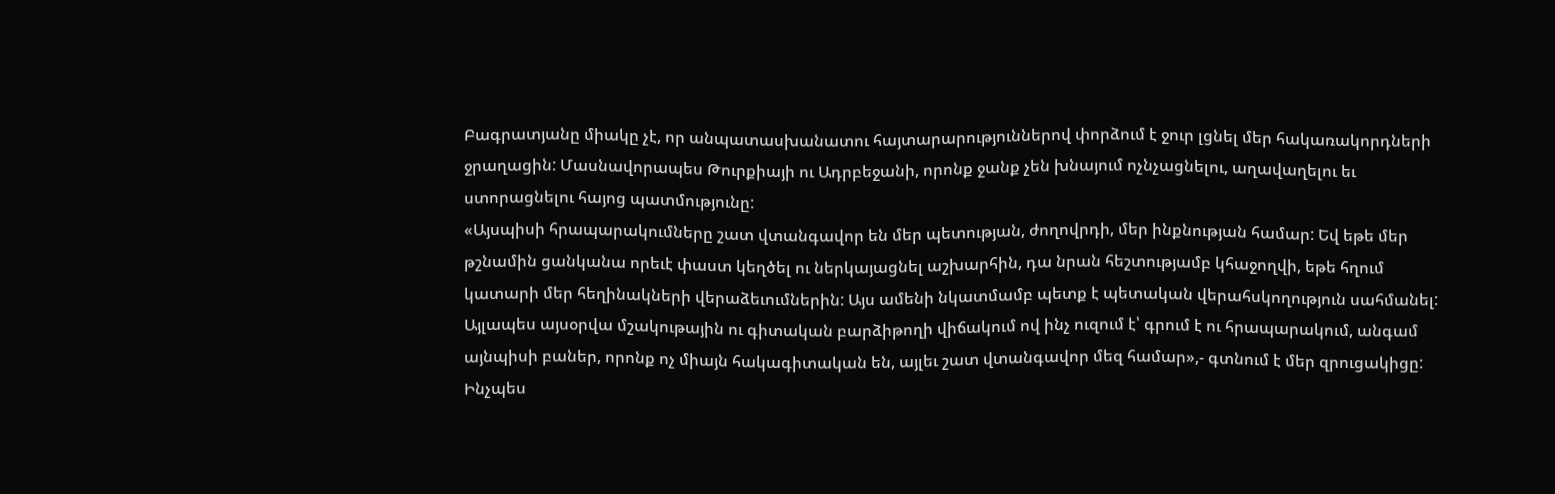Բագրատյանը միակը չէ, որ անպատասխանատու հայտարարություններով փորձում է ջուր լցնել մեր հակառակորդների ջրաղացին: Մասնավորապես Թուրքիայի ու Ադրբեջանի, որոնք ջանք չեն խնայում ոչնչացնելու, աղավաղելու եւ ստորացնելու հայոց պատմությունը:
«Այսպիսի հրապարակումները շատ վտանգավոր են մեր պետության, ժողովրդի, մեր ինքնության համար: Եվ եթե մեր թշնամին ցանկանա որեւէ փաստ կեղծել ու ներկայացնել աշխարհին, դա նրան հեշտությամբ կհաջողվի, եթե հղում կատարի մեր հեղինակների վերաձեւումներին: Այս ամենի նկատմամբ պետք է պետական վերահսկողություն սահմանել: Այլապես այսօրվա մշակութային ու գիտական բարձիթողի վիճակում ով ինչ ուզում է՝ գրում է ու հրապարակում, անգամ այնպիսի բաներ, որոնք ոչ միայն հակագիտական են, այլեւ շատ վտանգավոր մեզ համար»,- գտնում է մեր զրուցակիցը:
Ինչպես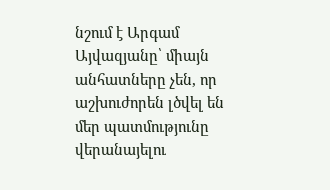նշում է Արգամ Այվազյանը՝ միայն անհատները չեն, որ աշխուժորեն լծվել են մեր պատմությունը վերանայելու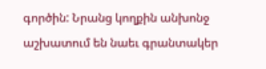գործին: Նրանց կողքին անխոնջ աշխատում են նաեւ գրանտակեր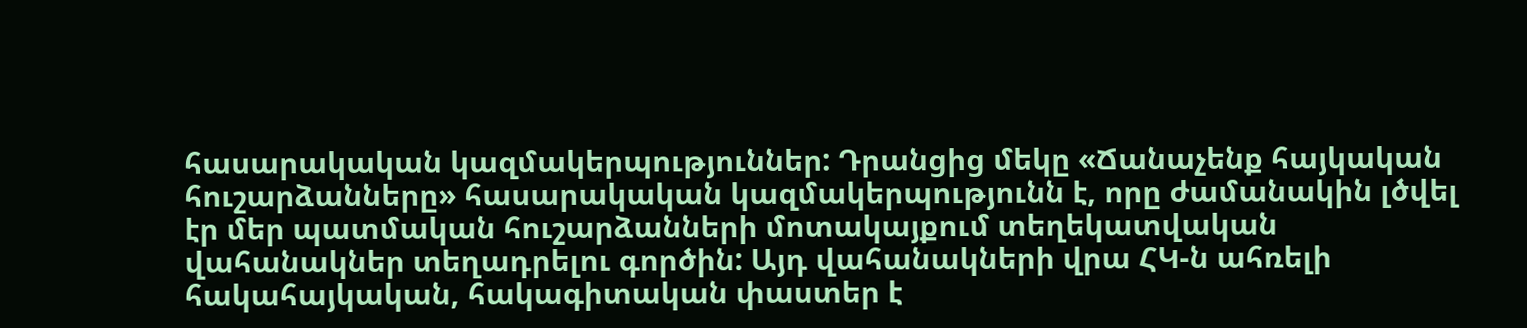հասարակական կազմակերպություններ: Դրանցից մեկը «Ճանաչենք հայկական հուշարձանները» հասարակական կազմակերպությունն է, որը ժամանակին լծվել էր մեր պատմական հուշարձանների մոտակայքում տեղեկատվական վահանակներ տեղադրելու գործին: Այդ վահանակների վրա ՀԿ-ն ահռելի հակահայկական, հակագիտական փաստեր է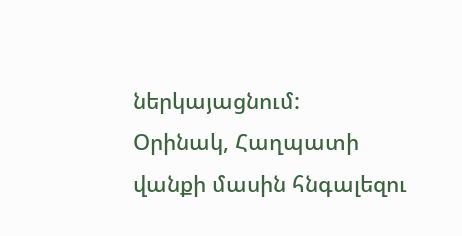ներկայացնում:
Օրինակ, Հաղպատի վանքի մասին հնգալեզու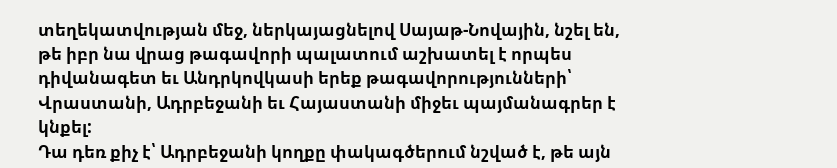տեղեկատվության մեջ, ներկայացնելով Սայաթ-Նովային, նշել են, թե իբր նա վրաց թագավորի պալատում աշխատել է որպես դիվանագետ եւ Անդրկովկասի երեք թագավորությունների՝ Վրաստանի, Ադրբեջանի եւ Հայաստանի միջեւ պայմանագրեր է կնքել:
Դա դեռ քիչ է՝ Ադրբեջանի կողքը փակագծերում նշված է, թե այն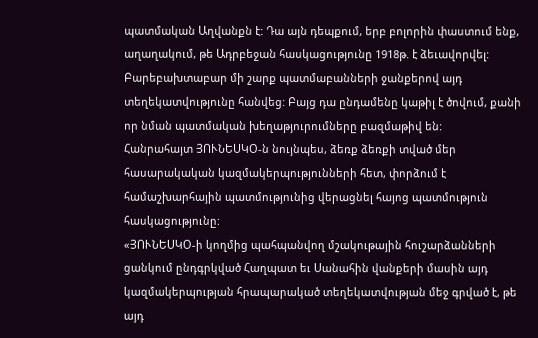պատմական Աղվանքն է: Դա այն դեպքում, երբ բոլորին փաստում ենք, աղաղակում, թե Ադրբեջան հասկացությունը 1918թ. է ձեւավորվել: Բարեբախտաբար մի շարք պատմաբանների ջանքերով այդ տեղեկատվությունը հանվեց: Բայց դա ընդամենը կաթիլ է ծովում, քանի որ նման պատմական խեղաթյուրումները բազմաթիվ են:
Հանրահայտ ՅՈՒՆԵՍԿՕ-ն նույնպես, ձեռք ձեռքի տված մեր հասարակական կազմակերպությունների հետ, փորձում է համաշխարհային պատմությունից վերացնել հայոց պատմություն հասկացությունը:
«ՅՈՒՆԵՍԿՕ-ի կողմից պահպանվող մշակութային հուշարձանների ցանկում ընդգրկված Հաղպատ եւ Սանահին վանքերի մասին այդ կազմակերպության հրապարակած տեղեկատվության մեջ գրված է, թե այդ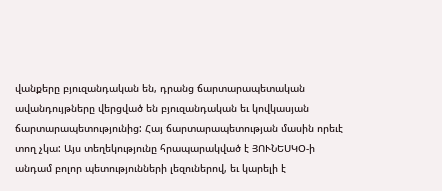վանքերը բյուզանդական են, դրանց ճարտարապետական ավանդույթները վերցված են բյուզանդական եւ կովկասյան ճարտարապետությունից: Հայ ճարտարապետության մասին որեւէ տող չկա: Այս տեղեկությունը հրապարակված է ՅՈՒՆԵՍԿՕ-ի անդամ բոլոր պետությունների լեզուներով, եւ կարելի է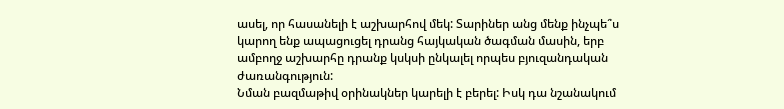ասել, որ հասանելի է աշխարհով մեկ: Տարիներ անց մենք ինչպե՞ս կարող ենք ապացուցել դրանց հայկական ծագման մասին, երբ ամբողջ աշխարհը դրանք կսկսի ընկալել որպես բյուզանդական ժառանգություն:
Նման բազմաթիվ օրինակներ կարելի է բերել: Իսկ դա նշանակում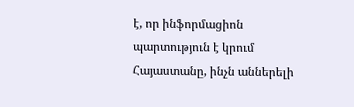է, որ ինֆորմացիոն պարտություն է կրում Հայաստանը, ինչն աններելի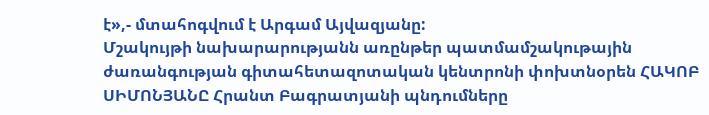է»,- մտահոգվում է Արգամ Այվազյանը:
Մշակույթի նախարարությանն առընթեր պատմամշակութային ժառանգության գիտահետազոտական կենտրոնի փոխտնօրեն ՀԱԿՈԲ ՍԻՄՈՆՅԱՆԸ Հրանտ Բագրատյանի պնդումները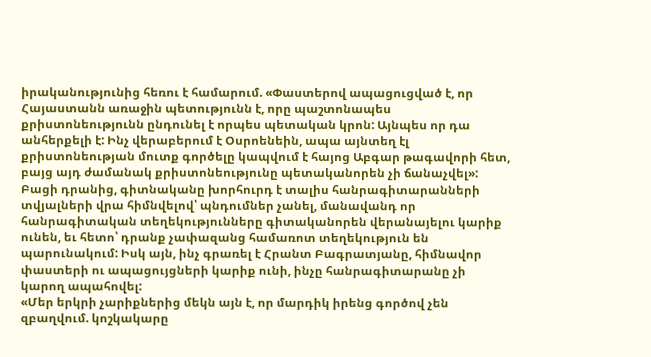իրականությունից հեռու է համարում. «Փաստերով ապացուցված է, որ Հայաստանն առաջին պետությունն է, որը պաշտոնապես քրիստոնեությունն ընդունել է որպես պետական կրոն: Այնպես որ դա անհերքելի է: Ինչ վերաբերում է Օսրոենեին, ապա այնտեղ էլ քրիստոնեության մուտք գործելը կապվում է հայոց Աբգար թագավորի հետ, բայց այդ ժամանակ քրիստոնեությունը պետականորեն չի ճանաչվել»:
Բացի դրանից, գիտնականը խորհուրդ է տալիս հանրագիտարանների տվյալների վրա հիմնվելով՝ պնդումներ չանել, մանավանդ որ հանրագիտական տեղեկությունները գիտականորեն վերանայելու կարիք ունեն, եւ հետո՝ դրանք չափազանց համառոտ տեղեկություն են պարունակում: Իսկ այն, ինչ գրառել է Հրանտ Բագրատյանը, հիմնավոր փաստերի ու ապացույցների կարիք ունի, ինչը հանրագիտարանը չի կարող ապահովել:
«Մեր երկրի չարիքներից մեկն այն է, որ մարդիկ իրենց գործով չեն զբաղվում. կոշկակարը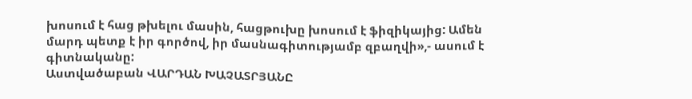խոսում է հաց թխելու մասին, հացթուխը խոսում է ֆիզիկայից: Ամեն մարդ պետք է իր գործով, իր մասնագիտությամբ զբաղվի»,- ասում է գիտնականը:
Աստվածաբան ՎԱՐԴԱՆ ԽԱՉԱՏՐՅԱՆԸ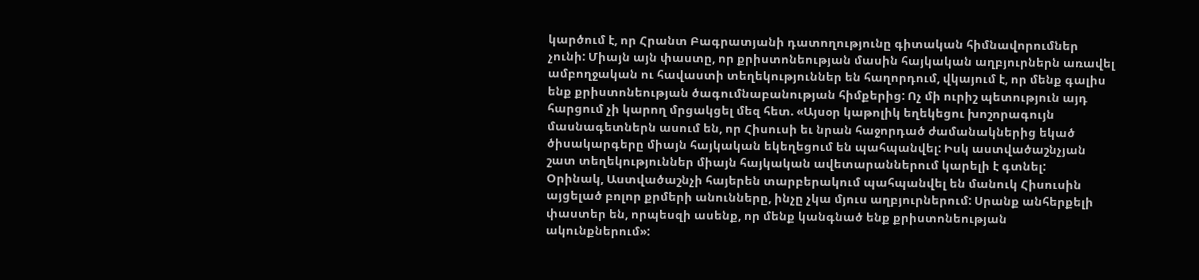կարծում է, որ Հրանտ Բագրատյանի դատողությունը գիտական հիմնավորումներ չունի: Միայն այն փաստը, որ քրիստոնեության մասին հայկական աղբյուրներն առավել ամբողջական ու հավաստի տեղեկություններ են հաղորդում, վկայում է, որ մենք գալիս ենք քրիստոնեության ծագումնաբանության հիմքերից: Ոչ մի ուրիշ պետություն այդ հարցում չի կարող մրցակցել մեզ հետ. «Այսօր կաթոլիկ եղեկեցու խոշորագույն մասնագետներն ասում են, որ Հիսուսի եւ նրան հաջորդած ժամանակներից եկած ծիսակարգերը միայն հայկական եկեղեցում են պահպանվել: Իսկ աստվածաշնչյան շատ տեղեկություններ միայն հայկական ավետարաններում կարելի է գտնել:
Օրինակ, Աստվածաշնչի հայերեն տարբերակում պահպանվել են մանուկ Հիսուսին այցելած բոլոր քրմերի անունները, ինչը չկա մյուս աղբյուրներում: Սրանք անհերքելի փաստեր են, որպեսզի ասենք, որ մենք կանգնած ենք քրիստոնեության ակունքներում»: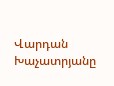Վարդան Խաչատրյանը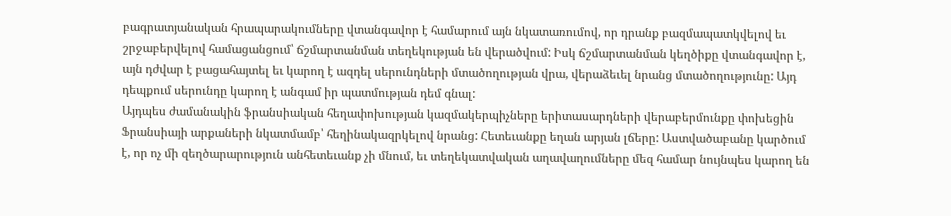բագրատյանական հրապարակումները վտանգավոր է համարում այն նկատառումով, որ դրանք բազմապատկվելով եւ շրջաբերվելով համացանցում՝ ճշմարտանման տեղեկության են վերածվում: Իսկ ճշմարտանման կեղծիքը վտանգավոր է, այն դժվար է բացահայտել եւ կարող է ազդել սերունդների մտածողության վրա, վերաձեւել նրանց մտածողությունը: Այդ դեպքում սերունդը կարող է անգամ իր պատմության դեմ գնալ:
Այդպես ժամանակին ֆրանսիական հեղափոխության կազմակերպիչները երիտասարդների վերաբերմունքը փոխեցին Ֆրանսիայի արքաների նկատմամբ՝ հեղինակազրկելով նրանց: Հետեւանքը եղան արյան լճերը: Աստվածաբանը կարծում է, որ ոչ մի զեղծարարություն անհետեւանք չի մնում, եւ տեղեկատվական աղավաղումները մեզ համար նույնպես կարող են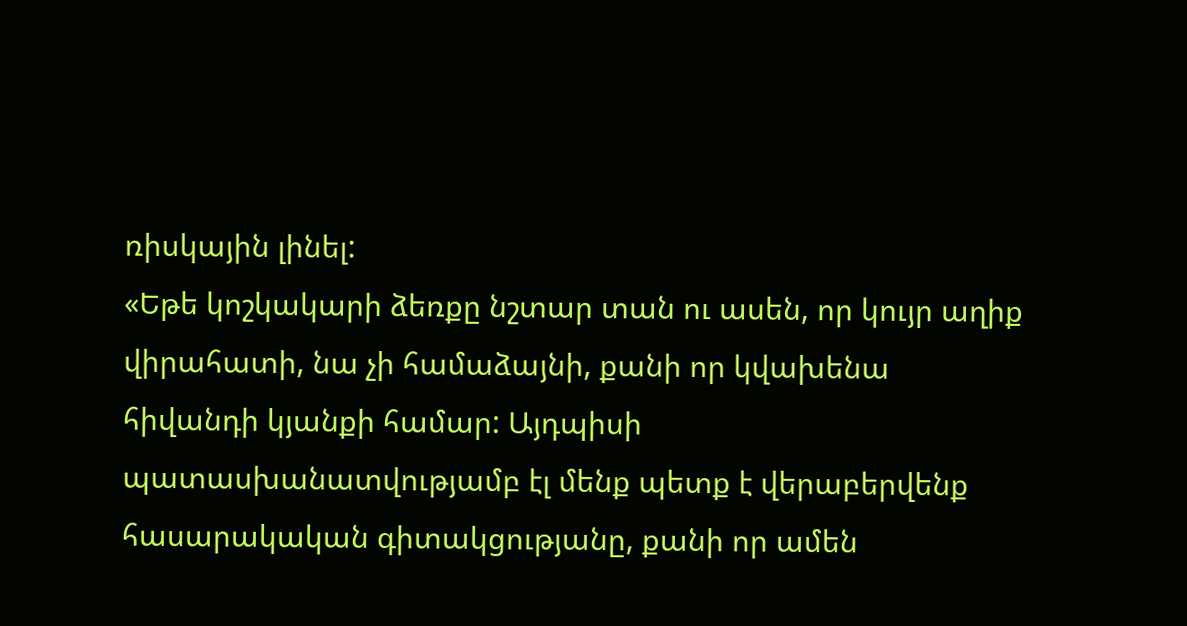ռիսկային լինել:
«Եթե կոշկակարի ձեռքը նշտար տան ու ասեն, որ կույր աղիք վիրահատի, նա չի համաձայնի, քանի որ կվախենա հիվանդի կյանքի համար: Այդպիսի պատասխանատվությամբ էլ մենք պետք է վերաբերվենք հասարակական գիտակցությանը, քանի որ ամեն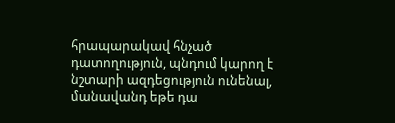հրապարակավ հնչած դատողություն, պնդում կարող է նշտարի ազդեցություն ունենալ, մանավանդ եթե դա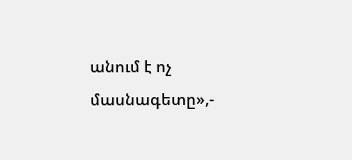անում է ոչ մասնագետը»,-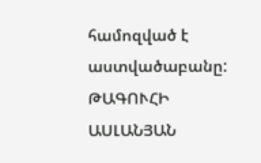համոզված է աստվածաբանը:
ԹԱԳՈՒՀԻ ԱՍԼԱՆՅԱՆ